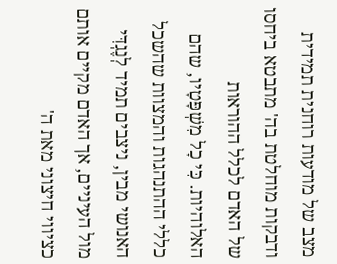מצב של מודעות רוחנית תמידית ודבקות מוחלטת בה' מתבטא ביחסו של האדם לכלל ההוראות האלוהיות. כִּי כָל מִשְׁפָּטָיו, שהם כללי ההתנהגות והמצוות שהשכל האנושי מבין, ניצבים תמיד לְנֶגְדִּי מול העיניים, אך האדם מקיים אותם כציווי חיצוני מאת ה'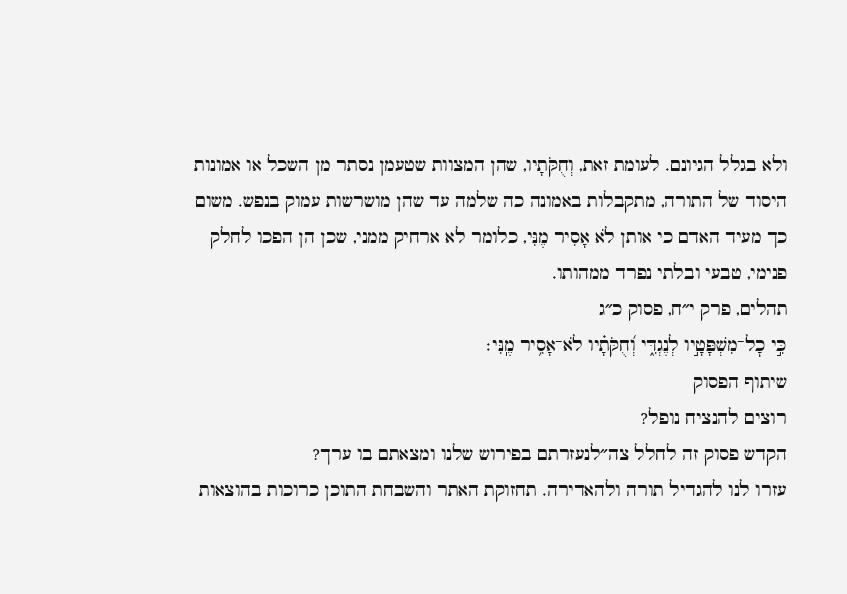ולא בגלל הגיונם. לעומת זאת, וְחֻקֹּתָיו, שהן המצוות שטעמן נסתר מן השכל או אמונות היסוד של התורה, מתקבלות באמונה כה שלמה עד שהן מושרשות עמוק בנפש. משום כך מעיד האדם כי אותן לֹא אָסִיר מֶנִּי, כלומר לא ארחיק ממני, שכן הן הפכו לחלק פנימי, טבעי ובלתי נפרד ממהותו.
תהלים, פרק י״ח, פסוק כ״ג
כִּ֣י כׇל־מִשְׁפָּטָ֣יו לְנֶגְדִּ֑י וְ֝חֻקֹּתָ֗יו לֹא־אָסִ֥יר מֶֽנִּי׃
שיתוף הפסוק
רוצים להנציח נופל?
הקדש פסוק זה לחלל צה״לנעזרתם בפירוש שלנו ומצאתם בו ערך?
עזרו לנו להגדיל תורה ולהאדירה. תחזוקת האתר והשבחת התוכן כרוכות בהוצאות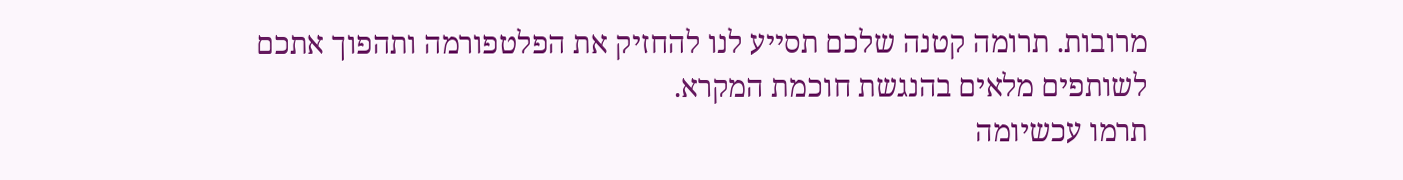מרובות. תרומה קטנה שלכם תסייע לנו להחזיק את הפלטפורמה ותהפוך אתכם לשותפים מלאים בהנגשת חוכמת המקרא.
תרמו עכשיומה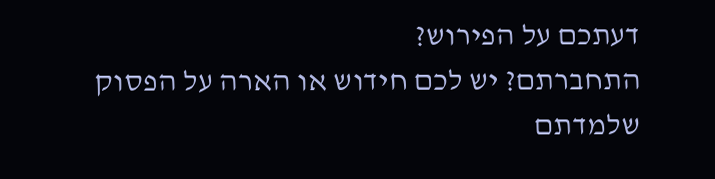דעתכם על הפירוש?
התחברתם? יש לכם חידוש או הארה על הפסוק שלמדתם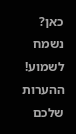כאן? נשמח לשמוע!
ההערות שלכם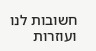חשובות לנו ועוזרות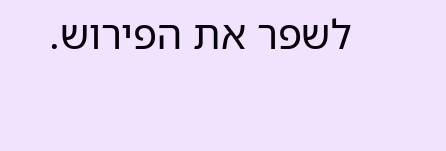לשפר את הפירוש.